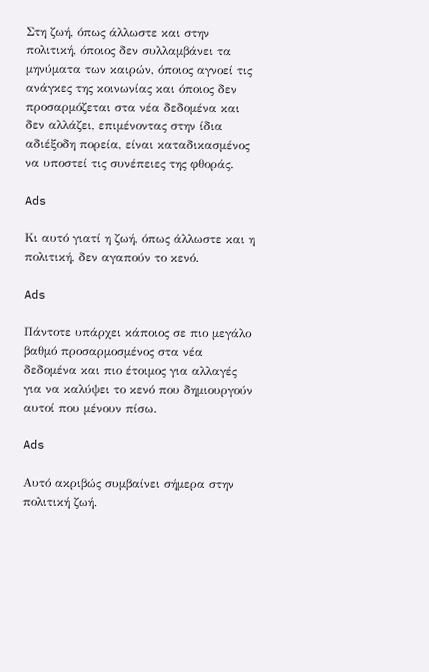Στη ζωή, όπως άλλωστε και στην πολιτική, όποιος δεν συλλαμβάνει τα μηνύματα των καιρών, όποιος αγνοεί τις ανάγκες της κοινωνίας και όποιος δεν προσαρμόζεται στα νέα δεδομένα και δεν αλλάζει, επιμένοντας στην ίδια αδιέξοδη πορεία, είναι καταδικασμένος να υποστεί τις συνέπειες της φθοράς.

Ads

Κι αυτό γιατί η ζωή, όπως άλλωστε και η πολιτική, δεν αγαπούν το κενό.

Ads

Πάντοτε υπάρχει κάποιος σε πιο μεγάλο βαθμό προσαρμοσμένος στα νέα δεδομένα και πιο έτοιμος για αλλαγές για να καλύψει το κενό που δημιουργούν αυτοί που μένουν πίσω.

Ads

Αυτό ακριβώς συμβαίνει σήμερα στην πολιτική ζωή.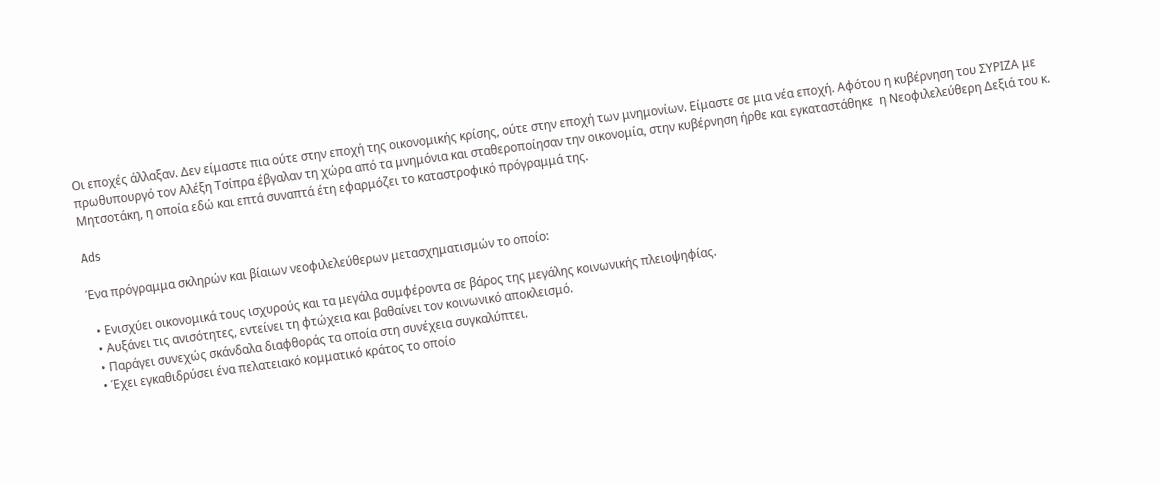Οι εποχές άλλαξαν. Δεν είμαστε πια ούτε στην εποχή της οικονομικής κρίσης, ούτε στην εποχή των μνημονίων. Είμαστε σε μια νέα εποχή. Αφότου η κυβέρνηση του ΣΥΡΙΖΑ με πρωθυπουργό τον Αλέξη Τσίπρα έβγαλαν τη χώρα από τα μνημόνια και σταθεροποίησαν την οικονομία, στην κυβέρνηση ήρθε και εγκαταστάθηκε  η Νεοφιλελεύθερη Δεξιά του κ. Μητσοτάκη, η οποία εδώ και επτά συναπτά έτη εφαρμόζει το καταστροφικό πρόγραμμά της.

Ads

Ένα πρόγραμμα σκληρών και βίαιων νεοφιλελεύθερων μετασχηματισμών το οποίο:

  • Ενισχύει οικονομικά τους ισχυρούς και τα μεγάλα συμφέροντα σε βάρος της μεγάλης κοινωνικής πλειοψηφίας.
  • Αυξάνει τις ανισότητες, εντείνει τη φτώχεια και βαθαίνει τον κοινωνικό αποκλεισμό.
  • Παράγει συνεχώς σκάνδαλα διαφθοράς τα οποία στη συνέχεια συγκαλύπτει.
  • Έχει εγκαθιδρύσει ένα πελατειακό κομματικό κράτος το οποίο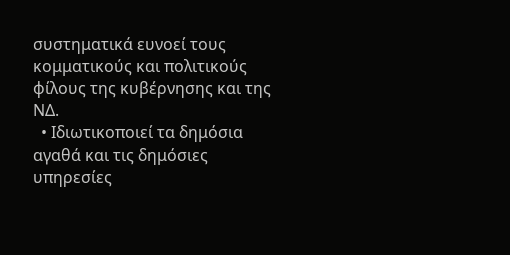συστηματικά ευνοεί τους κομματικούς και πολιτικούς φίλους της κυβέρνησης και της ΝΔ.
  • Ιδιωτικοποιεί τα δημόσια αγαθά και τις δημόσιες υπηρεσίες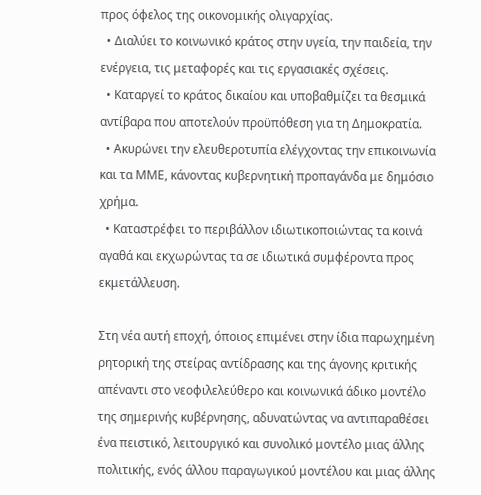προς όφελος της οικονομικής ολιγαρχίας.
  • Διαλύει το κοινωνικό κράτος στην υγεία, την παιδεία, την ενέργεια, τις μεταφορές και τις εργασιακές σχέσεις.
  • Καταργεί το κράτος δικαίου και υποβαθμίζει τα θεσμικά αντίβαρα που αποτελούν προϋπόθεση για τη Δημοκρατία.
  • Ακυρώνει την ελευθεροτυπία ελέγχοντας την επικοινωνία και τα ΜΜΕ, κάνοντας κυβερνητική προπαγάνδα με δημόσιο χρήμα.
  • Καταστρέφει το περιβάλλον ιδιωτικοποιώντας τα κοινά αγαθά και εκχωρώντας τα σε ιδιωτικά συμφέροντα προς εκμετάλλευση.

Στη νέα αυτή εποχή, όποιος επιμένει στην ίδια παρωχημένη ρητορική της στείρας αντίδρασης και της άγονης κριτικής απέναντι στο νεοφιλελεύθερο και κοινωνικά άδικο μοντέλο της σημερινής κυβέρνησης, αδυνατώντας να αντιπαραθέσει ένα πειστικό, λειτουργικό και συνολικό μοντέλο μιας άλλης πολιτικής, ενός άλλου παραγωγικού μοντέλου και μιας άλλης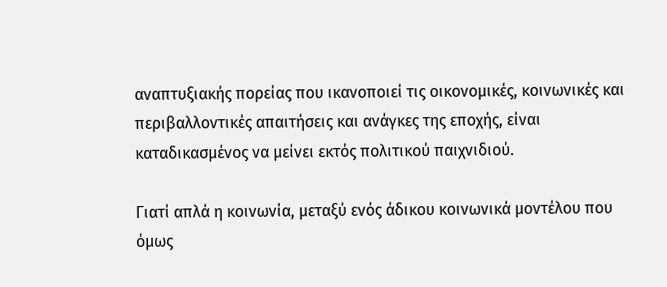αναπτυξιακής πορείας που ικανοποιεί τις οικονομικές, κοινωνικές και περιβαλλοντικές απαιτήσεις και ανάγκες της εποχής, είναι καταδικασμένος να μείνει εκτός πολιτικού παιχνιδιού.

Γιατί απλά η κοινωνία, μεταξύ ενός άδικου κοινωνικά μοντέλου που όμως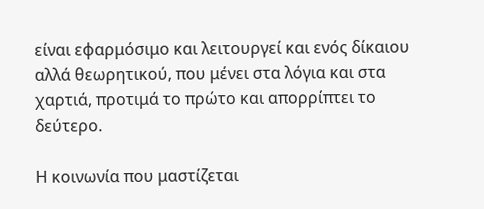είναι εφαρμόσιμο και λειτουργεί και ενός δίκαιου αλλά θεωρητικού, που μένει στα λόγια και στα χαρτιά, προτιμά το πρώτο και απορρίπτει το δεύτερο.

Η κοινωνία που μαστίζεται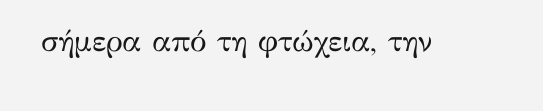σήμερα από τη φτώχεια, την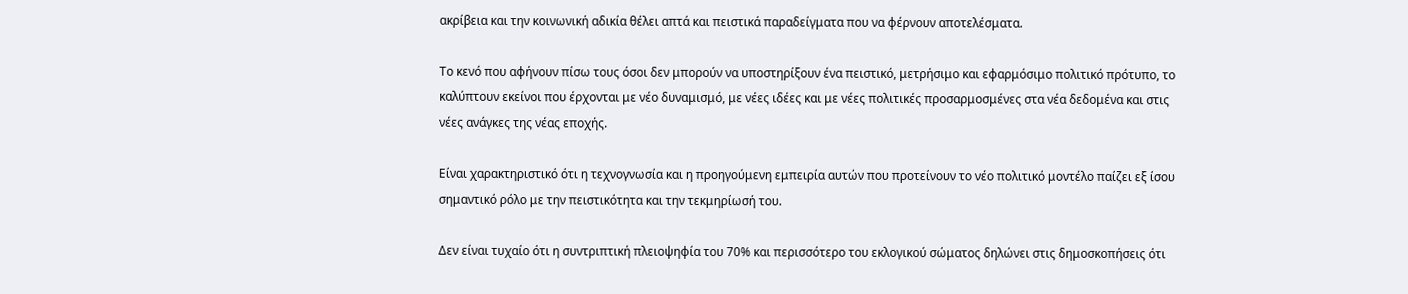ακρίβεια και την κοινωνική αδικία θέλει απτά και πειστικά παραδείγματα που να φέρνουν αποτελέσματα.

Το κενό που αφήνουν πίσω τους όσοι δεν μπορούν να υποστηρίξουν ένα πειστικό, μετρήσιμο και εφαρμόσιμο πολιτικό πρότυπο, το καλύπτουν εκείνοι που έρχονται με νέο δυναμισμό, με νέες ιδέες και με νέες πολιτικές προσαρμοσμένες στα νέα δεδομένα και στις νέες ανάγκες της νέας εποχής.

Είναι χαρακτηριστικό ότι η τεχνογνωσία και η προηγούμενη εμπειρία αυτών που προτείνουν το νέο πολιτικό μοντέλο παίζει εξ ίσου σημαντικό ρόλο με την πειστικότητα και την τεκμηρίωσή του.

Δεν είναι τυχαίο ότι η συντριπτική πλειοψηφία του 70% και περισσότερο του εκλογικού σώματος δηλώνει στις δημοσκοπήσεις ότι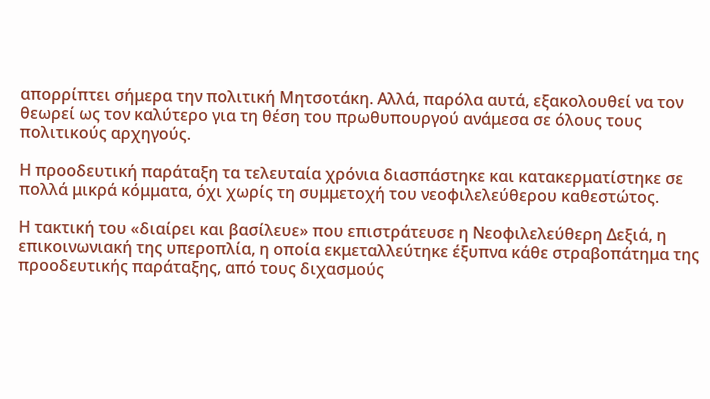απορρίπτει σήμερα την πολιτική Μητσοτάκη. Αλλά, παρόλα αυτά, εξακολουθεί να τον θεωρεί ως τον καλύτερο για τη θέση του πρωθυπουργού ανάμεσα σε όλους τους πολιτικούς αρχηγούς.

Η προοδευτική παράταξη τα τελευταία χρόνια διασπάστηκε και κατακερματίστηκε σε πολλά μικρά κόμματα, όχι χωρίς τη συμμετοχή του νεοφιλελεύθερου καθεστώτος.

Η τακτική του «διαίρει και βασίλευε» που επιστράτευσε η Νεοφιλελεύθερη Δεξιά, η επικοινωνιακή της υπεροπλία, η οποία εκμεταλλεύτηκε έξυπνα κάθε στραβοπάτημα της προοδευτικής παράταξης, από τους διχασμούς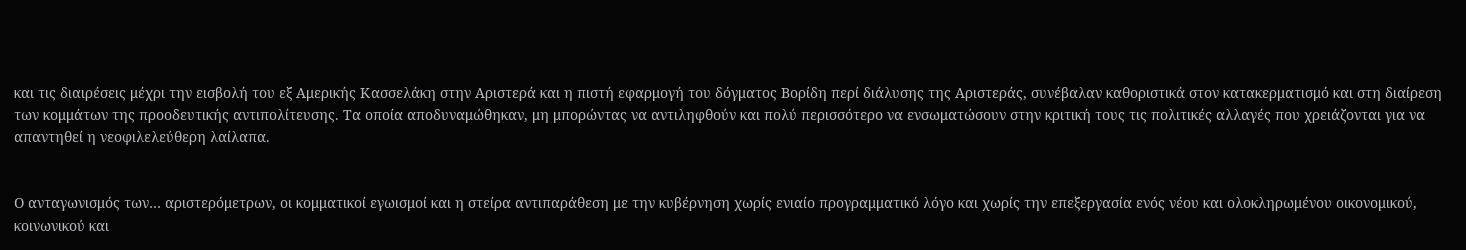και τις διαιρέσεις μέχρι την εισβολή του εξ Αμερικής Κασσελάκη στην Αριστερά και η πιστή εφαρμογή του δόγματος Βορίδη περί διάλυσης της Αριστεράς, συνέβαλαν καθοριστικά στον κατακερματισμό και στη διαίρεση των κομμάτων της προοδευτικής αντιπολίτευσης. Τα οποία αποδυναμώθηκαν, μη μπορώντας να αντιληφθούν και πολύ περισσότερο να ενσωματώσουν στην κριτική τους τις πολιτικές αλλαγές που χρειάζονται για να απαντηθεί η νεοφιλελεύθερη λαίλαπα.


Ο ανταγωνισμός των… αριστερόμετρων, οι κομματικοί εγωισμοί και η στείρα αντιπαράθεση με την κυβέρνηση χωρίς ενιαίο προγραμματικό λόγο και χωρίς την επεξεργασία ενός νέου και ολοκληρωμένου οικονομικού, κοινωνικού και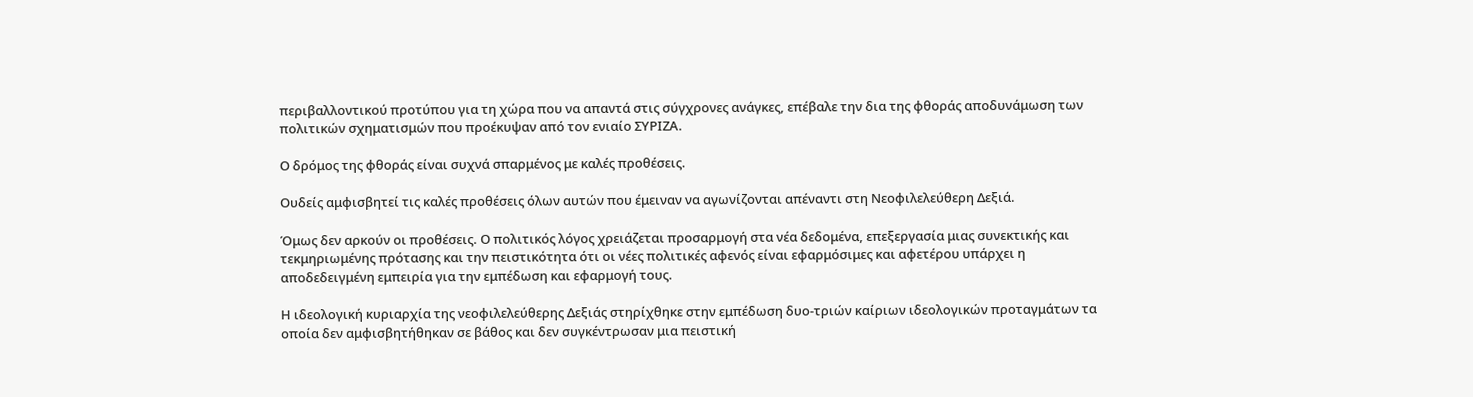περιβαλλοντικού προτύπου για τη χώρα που να απαντά στις σύγχρονες ανάγκες, επέβαλε την δια της φθοράς αποδυνάμωση των πολιτικών σχηματισμών που προέκυψαν από τον ενιαίο ΣΥΡΙΖΑ.

Ο δρόμος της φθοράς είναι συχνά σπαρμένος με καλές προθέσεις.

Ουδείς αμφισβητεί τις καλές προθέσεις όλων αυτών που έμειναν να αγωνίζονται απέναντι στη Νεοφιλελεύθερη Δεξιά.

Όμως δεν αρκούν οι προθέσεις. Ο πολιτικός λόγος χρειάζεται προσαρμογή στα νέα δεδομένα, επεξεργασία μιας συνεκτικής και τεκμηριωμένης πρότασης και την πειστικότητα ότι οι νέες πολιτικές αφενός είναι εφαρμόσιμες και αφετέρου υπάρχει η αποδεδειγμένη εμπειρία για την εμπέδωση και εφαρμογή τους.

Η ιδεολογική κυριαρχία της νεοφιλελεύθερης Δεξιάς στηρίχθηκε στην εμπέδωση δυο-τριών καίριων ιδεολογικών προταγμάτων τα οποία δεν αμφισβητήθηκαν σε βάθος και δεν συγκέντρωσαν μια πειστική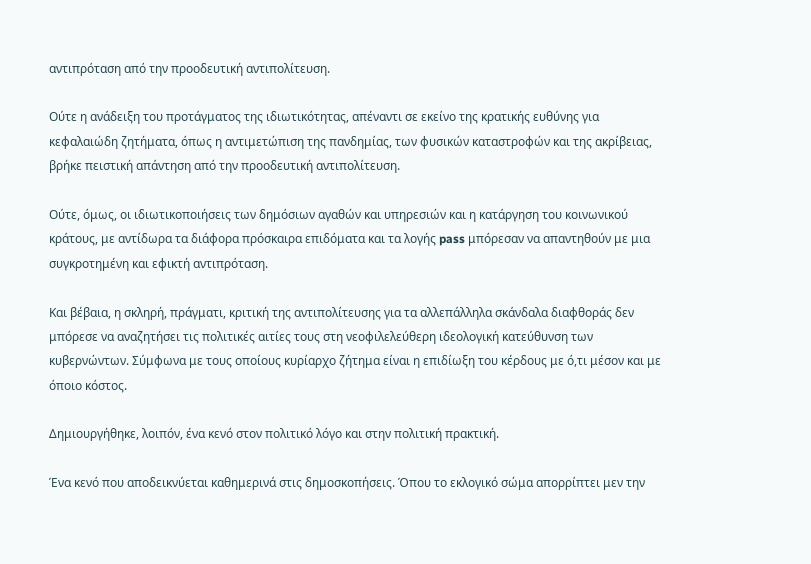αντιπρόταση από την προοδευτική αντιπολίτευση.

Ούτε η ανάδειξη του προτάγματος της ιδιωτικότητας, απέναντι σε εκείνο της κρατικής ευθύνης για κεφαλαιώδη ζητήματα, όπως η αντιμετώπιση της πανδημίας, των φυσικών καταστροφών και της ακρίβειας, βρήκε πειστική απάντηση από την προοδευτική αντιπολίτευση.

Ούτε, όμως, οι ιδιωτικοποιήσεις των δημόσιων αγαθών και υπηρεσιών και η κατάργηση του κοινωνικού κράτους, με αντίδωρα τα διάφορα πρόσκαιρα επιδόματα και τα λογής pass μπόρεσαν να απαντηθούν με μια συγκροτημένη και εφικτή αντιπρόταση.

Και βέβαια, η σκληρή, πράγματι, κριτική της αντιπολίτευσης για τα αλλεπάλληλα σκάνδαλα διαφθοράς δεν μπόρεσε να αναζητήσει τις πολιτικές αιτίες τους στη νεοφιλελεύθερη ιδεολογική κατεύθυνση των κυβερνώντων. Σύμφωνα με τους οποίους κυρίαρχο ζήτημα είναι η επιδίωξη του κέρδους με ό,τι μέσον και με όποιο κόστος.

Δημιουργήθηκε, λοιπόν, ένα κενό στον πολιτικό λόγο και στην πολιτική πρακτική.

Ένα κενό που αποδεικνύεται καθημερινά στις δημοσκοπήσεις. Όπου το εκλογικό σώμα απορρίπτει μεν την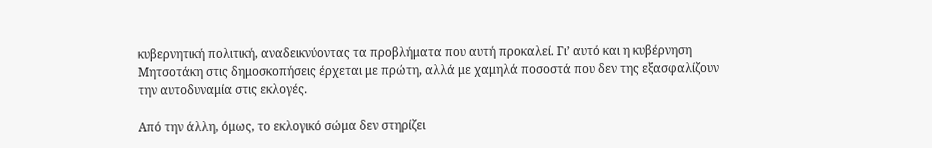κυβερνητική πολιτική, αναδεικνύοντας τα προβλήματα που αυτή προκαλεί. Γι’ αυτό και η κυβέρνηση Μητσοτάκη στις δημοσκοπήσεις έρχεται με πρώτη, αλλά με χαμηλά ποσοστά που δεν της εξασφαλίζουν την αυτοδυναμία στις εκλογές.

Από την άλλη, όμως, το εκλογικό σώμα δεν στηρίζει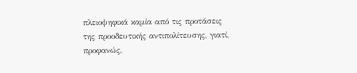πλειοψηφικά καμία από τις προτάσεις της προοδευτικής αντιπολίτευσης, γιατί, προφανώς,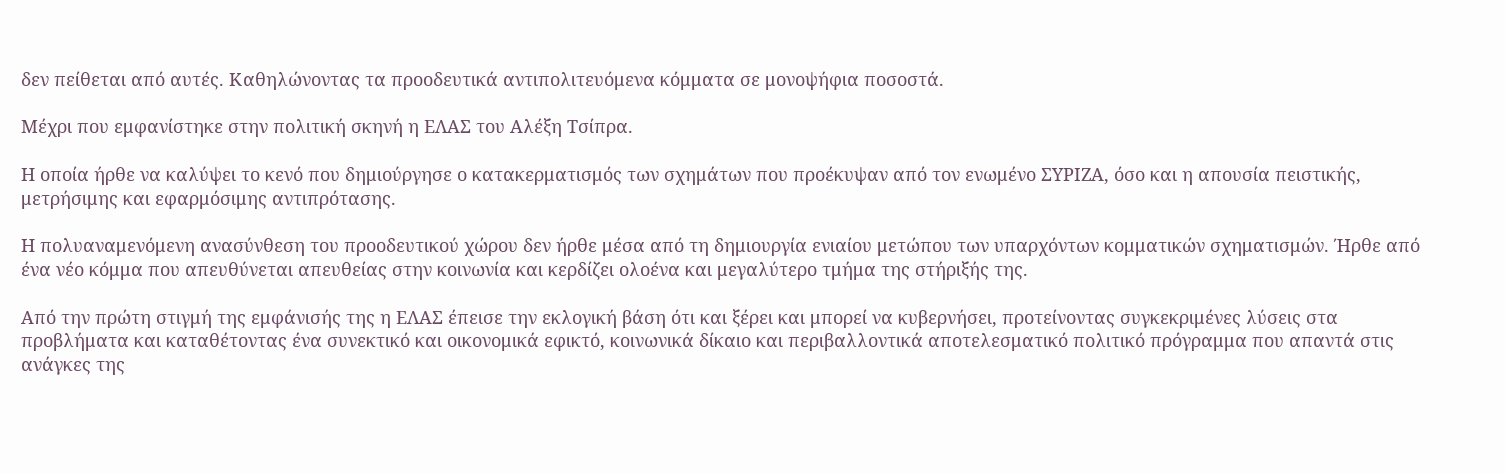δεν πείθεται από αυτές. Καθηλώνοντας τα προοδευτικά αντιπολιτευόμενα κόμματα σε μονοψήφια ποσοστά.

Μέχρι που εμφανίστηκε στην πολιτική σκηνή η ΕΛΑΣ του Αλέξη Τσίπρα.

Η οποία ήρθε να καλύψει το κενό που δημιούργησε ο κατακερματισμός των σχημάτων που προέκυψαν από τον ενωμένο ΣΥΡΙΖΑ, όσο και η απουσία πειστικής, μετρήσιμης και εφαρμόσιμης αντιπρότασης.

Η πολυαναμενόμενη ανασύνθεση του προοδευτικού χώρου δεν ήρθε μέσα από τη δημιουργία ενιαίου μετώπου των υπαρχόντων κομματικών σχηματισμών. Ήρθε από ένα νέο κόμμα που απευθύνεται απευθείας στην κοινωνία και κερδίζει ολοένα και μεγαλύτερο τμήμα της στήριξής της.

Από την πρώτη στιγμή της εμφάνισής της η ΕΛΑΣ έπεισε την εκλογική βάση ότι και ξέρει και μπορεί να κυβερνήσει, προτείνοντας συγκεκριμένες λύσεις στα προβλήματα και καταθέτοντας ένα συνεκτικό και οικονομικά εφικτό, κοινωνικά δίκαιο και περιβαλλοντικά αποτελεσματικό πολιτικό πρόγραμμα που απαντά στις ανάγκες της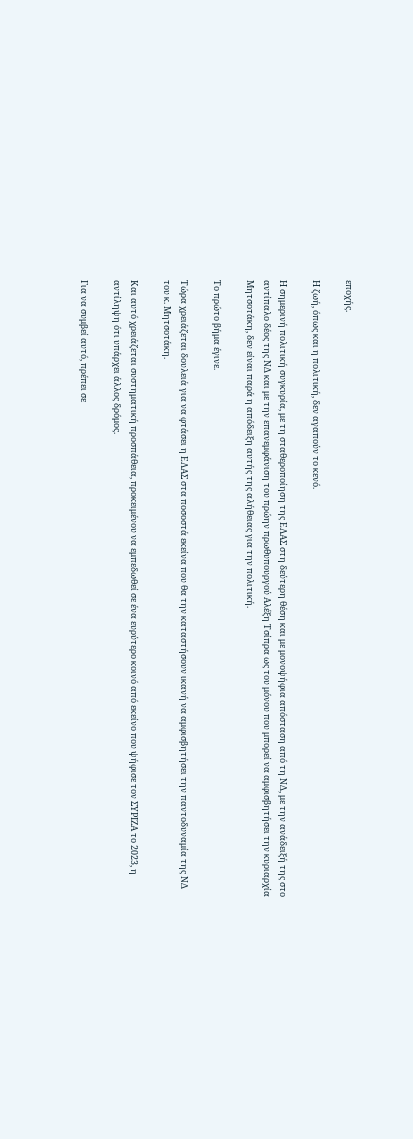εποχής.

Η ζωή, όπως και η πολιτική, δεν αγαπούν το κενό.

Η σημερινή πολιτική συγκυρία, με τη σταθεροποίηση της ΕΛΑΣ στη δεύτερη θέση και με μονοψήφια απόσταση από τη ΝΔ, με την ανάδειξή της στο αντίπαλο δέος της ΝΔ και με την επανεμφάνιση του πρώην πρωθυπουργού Αλέξη Τσίπρα ως του μόνου που μπορεί να αμφισβητήσει την κυριαρχία Μητσοτάκη, δεν είναι παρά η απόδειξη αυτής της αλήθειας για την πολιτική.

Το πρώτο βήμα έγινε.

Τώρα χρειάζεται δουλειά για να φτάσει η ΕΛΑΣ στα ποσοστά εκείνα που θα την καταστήσουν ικανή να αμφισβητήσει την παντοδυναμία της ΝΔ του κ. Μητσοτάκη.

Και αυτό χρειάζεται συστηματική προσπάθεια, προκειμένου να εμπεδωθεί σε ένα ευρύτερο κοινό από εκείνο που ψήφισε τον ΣΥΡΙΖΑ το 2023, η αντίληψη ότι υπάρχει άλλος δρόμος.

Για να συμβεί αυτό, πρέπει σε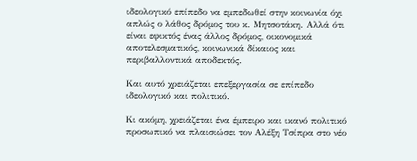ιδεολογικό επίπεδο να εμπεδωθεί στην κοινωνία όχι απλώς ο λάθος δρόμος του κ. Μητσοτάκη. Αλλά ότι είναι εφικτός ένας άλλος δρόμος, οικονομικά αποτελεσματικός, κοινωνικά δίκαιος και περιβαλλοντικά αποδεκτός.

Και αυτό χρειάζεται επεξεργασία σε επίπεδο ιδεολογικό και πολιτικό.

Κι ακόμη, χρειάζεται ένα έμπειρο και ικανό πολιτικό προσωπικό να πλαισιώσει τον Αλέξη Τσίπρα στο νέο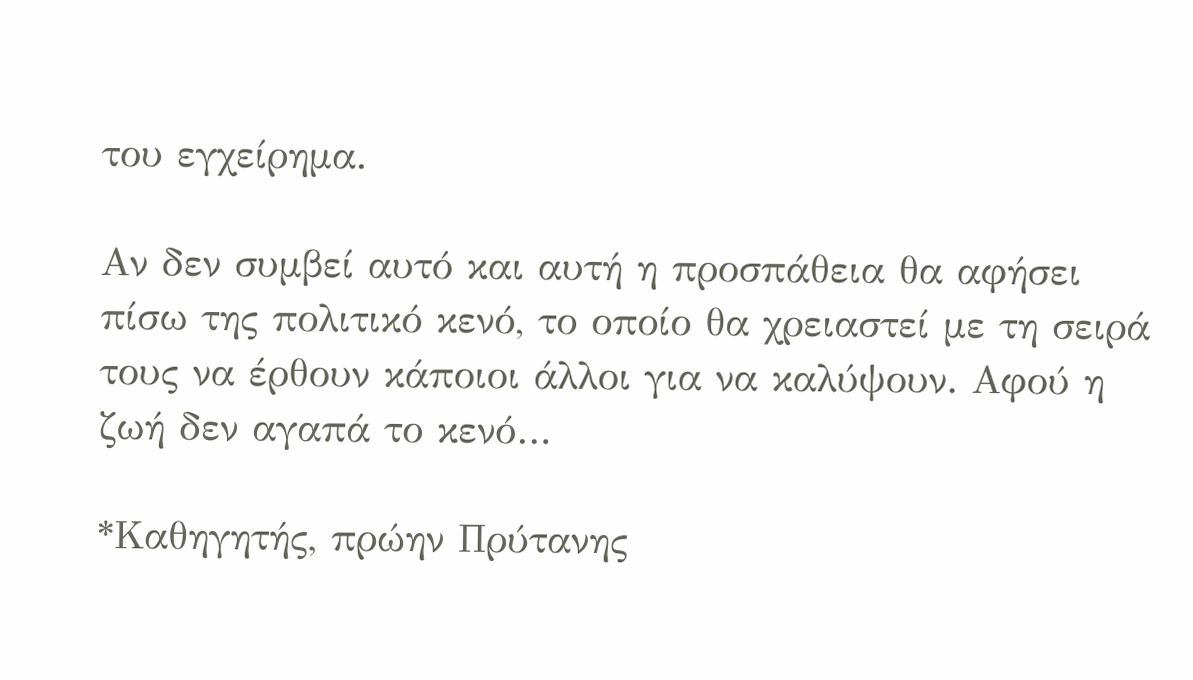του εγχείρημα.

Αν δεν συμβεί αυτό και αυτή η προσπάθεια θα αφήσει πίσω της πολιτικό κενό, το οποίο θα χρειαστεί με τη σειρά τους να έρθουν κάποιοι άλλοι για να καλύψουν. Αφού η ζωή δεν αγαπά το κενό…

*Καθηγητής, πρώην Πρύτανης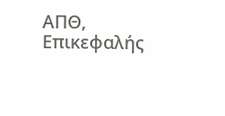ΑΠΘ, Επικεφαλής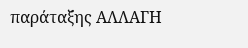παράταξης ΑΛΛΑΓΗ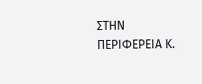ΣΤΗΝ ΠΕΡΙΦΕΡΕΙΑ Κ.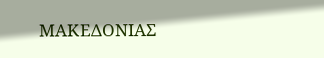ΜΑΚΕΔΟΝΙΑΣ